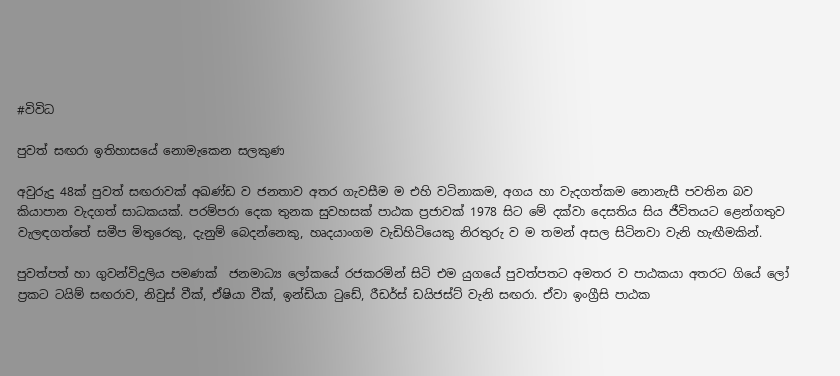#විවිධ

පුවත් සඟරා ඉතිහාසයේ නොමැකෙන සලකුණ

අවුරුදු 48ක් පුවත් සඟරාවක් අඛණ්ඩ ව ජනතාව අතර ගැවසීම ම එහි වටිනාකම, අගය හා වැදගත්කම නොනැසී පවතින බව කියාපාන වැදගත් සාධකයක්. පරම්පරා දෙක තුනක සුවහසක් පාඨක ප්‍රජාවක් 1978 සිට මේ දක්වා දෙසතිය සිය ජීවිතයට ළෙන්ගතුව වැලඳගත්තේ සමීප මිතුරෙකු, දැනුම් බෙදන්නෙකු, හෘදයාංගම වැඩිහිටියෙකු නිරතුරු ව ම තමන් අසල සිටිනවා වැනි හැඟීමකින්.

පුවත්පත් හා ගුවන්විදුලිය පමණක්  ජනමාධ්‍ය ලෝකයේ රජකරමින් සිටි එම යුගයේ පුවත්පතට අමතර ව පාඨකයා අතරට ගියේ ලෝ ප්‍රකට ටයිම් සඟරාව, නිවුස් වීක්, ඒෂියා වීක්, ඉන්ඩියා ටුඩේ, රීඩර්ස් ඩයිජස්ට් වැනි සඟරා. ඒවා ඉංග්‍රීසි පාඨක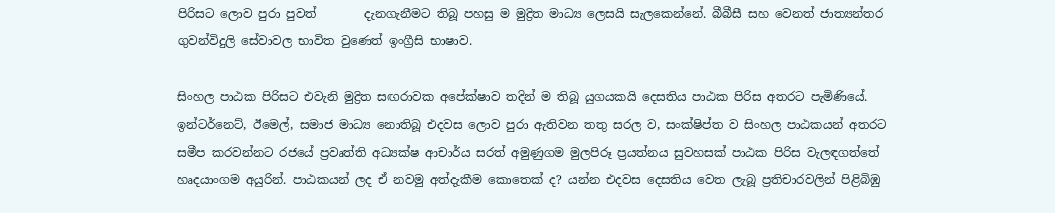පිරිසට ලොව පුරා පුවත්        දැනගැනීමට තිබූ පහසු ම මුද්‍රිත මාධ්‍ය ලෙසයි සැලකෙන්නේ. බීබීසී සහ වෙනත් ජාත්‍යන්තර ගුවන්විදුලි සේවාවල භාවිත වුණෙත් ඉංග්‍රීසි භාෂාව.

සිංහල පාඨක පිරිසට එවැනි මුද්‍රිත සඟරාවක අපේක්ෂාව තදින් ම තිබූ යුගයකයි දෙසතිය පාඨක පිරිස අතරට පැමිණියේ. ඉන්ටර්නෙට්, ඊමෙල්, සමාජ මාධ්‍ය නොතිබූ එදවස ලොව පුරා ඇතිවන තතු සරල ව, සංක්ෂිප්ත ව සිංහල පාඨකයන් අතරට සමීප කරවන්නට රජයේ ප්‍රවෘත්ති අධ්‍යක්ෂ ආචාර්ය සරත් අමුණුගම මුලපිරූ ප්‍රයත්නය සුවහසක් පාඨක පිරිස වැලඳගත්තේ හෘදයාංගම අයුරින්. පාඨකයන් ලද ඒ නවමු අත්දැකීම කොතෙක් ද? යන්න එදවස දෙසතිය වෙත ලැබූ ප්‍රතිචාරවලින් පිළිබිඹු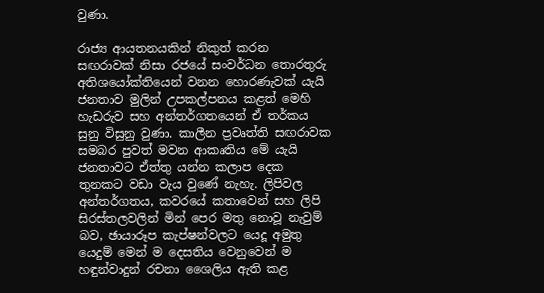වුණා.

රාජ්‍ය ආයතනයකින් නිකුත් කරන සඟරාවක් නිසා රජයේ සංවර්ධන තොරතුරු අතිශයෝක්තියෙන් වනන හොරණැවක් යැයි ජනතාව මුලින් උපකල්පනය කළත් මෙහි හැඩරුව සහ අන්තර්ගතයෙන් ඒ තර්කය සුනු විසුනු වුණා. කාලීන ප්‍රවෘත්ති සඟරාවක සමබර පුවත් මවන ආකෘතිය මේ යැයි ජනතාවට ඒත්තු යන්න කලාප දෙක තුනකට වඩා වැය වුණේ නැහැ. ලිපිවල අන්තර්ගතය, කවරයේ කතාවෙන් සහ ලිපි සිරස්තලවලින් මින් පෙර මතු නොවූ නැවුම් බව, ඡායාරූප කැප්ෂන්වලට යෙදූ අමුතු යෙදුම් මෙන් ම දෙසතිය වෙනුවෙන් ම හඳුන්වාදුන් රචනා ශෛලිය ඇති කළ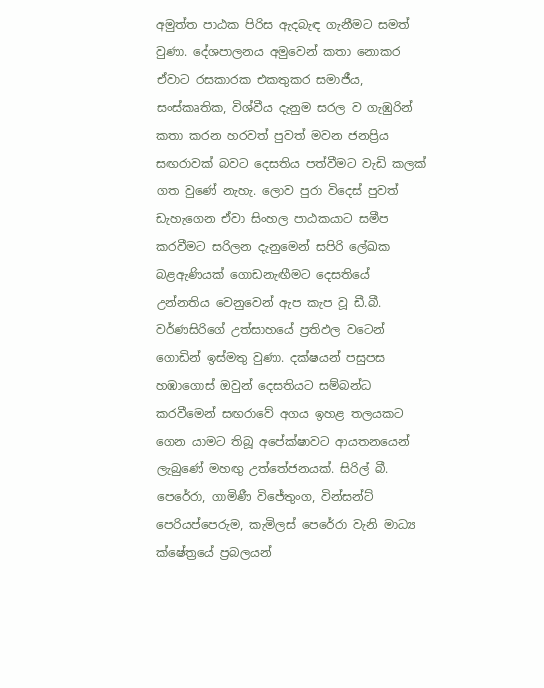අමුත්ත පාඨක පිරිස ඇදබැඳ ගැනීමට සමත් වුණා. දේශපාලනය අමුවෙන් කතා නොකර ඒවාට රසකාරක එකතුකර සමාජීය, සංස්කෘතික, විශ්වීය දැනුම සරල ව ගැඹුරින් කතා කරන හරවත් පුවත් මවන ජනප්‍රිය සඟරාවක් බවට දෙසතිය පත්වීමට වැඩි කලක් ගත වුණේ නැහැ. ලොව පුරා විදෙස් පුවත් ඩැහැගෙන ඒවා සිංහල පාඨකයාට සමීප කරවීමට සරිලන දැනුමෙන් සපිරි ලේඛක බළඇණියක් ගොඩනැඟීමට දෙසතියේ උන්නතිය වෙනුවෙන් ඇප කැප වූ ඩී.බී. වර්ණසිරිගේ උත්සාහයේ ප්‍රතිඵල වටෙන් ගොඩින් ඉස්මතු වුණා. දක්ෂයන් පසුපස  හඹාගොස් ඔවුන් දෙසතියට සම්බන්ධ කරවීමෙන් සඟරාවේ අගය ඉහළ තලයකට ගෙන යාමට තිබූ අපේක්ෂාවට ආයතනයෙන් ලැබුණේ මහඟු උත්තේජනයක්. සිරිල් බී. පෙරේරා, ගාමිණී විජේතුංග, වින්සන්ට් පෙරියප්පෙරුම, කැමිලස් පෙරේරා වැනි මාධ්‍ය ක්ෂේත්‍රයේ ප්‍රබලයන්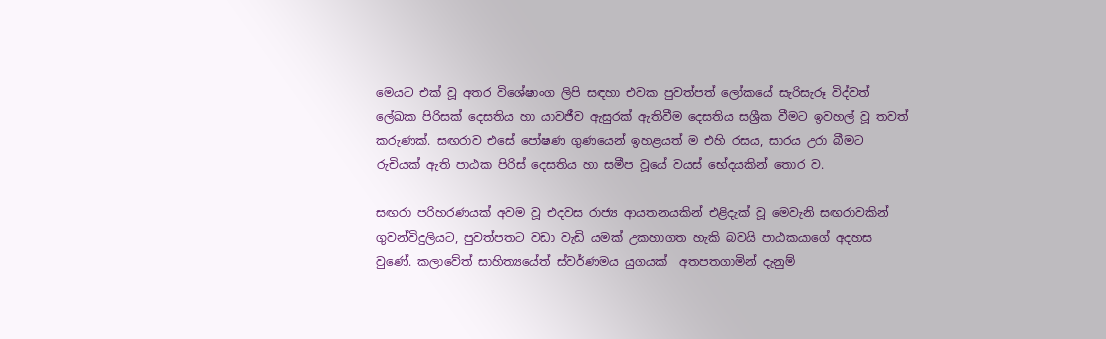මෙයට එක් වූ අතර විශේෂාංග ලිපි සඳහා එවක පුවත්පත් ලෝකයේ සැරිසැරූ විද්වත් ලේඛක පිරිසක් දෙසතිය හා යාවජීව ඇසුරක් ඇතිවීම දෙසතිය සශ්‍රීක වීමට ඉවහල් වූ තවත් කරුණක්. සඟරාව එසේ පෝෂණ ගුණයෙන් ඉහළයත් ම එහි රසය, සාරය උරා බීමට රුචියක් ඇති පාඨක පිරිස් දෙසතිය හා සමීප වූයේ වයස් භේදයකින් තොර ව.

සඟරා පරිහරණයක් අවම වූ එදවස රාජ්‍ය ආයතනයකින් එළිදැක් වූ මෙවැනි සඟරාවකින් ගුවන්විදුලියට, පුවත්පතට වඩා වැඩි යමක් උකහාගත හැකි බවයි පාඨකයාගේ අදහස වුණේ. කලාවේත් සාහිත්‍යයේත් ස්වර්ණමය යුගයක්  අතපතගාමින් දැනුම්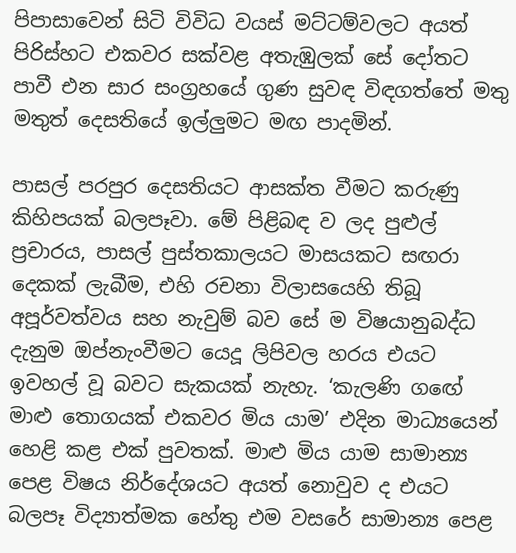පිපාසාවෙන් සිටි විවිධ වයස් මට්ටම්වලට අයත් පිරිස්හට එකවර සක්වළ අතැඹුලක් සේ දෝතට පාවී එන සාර සංග්‍රහයේ ගුණ සුවඳ විඳගත්තේ මතු මතුත් දෙසතියේ ඉල්ලුමට මඟ පාදමින්.

පාසල් පරපුර දෙසතියට ආසක්ත වීමට කරුණු කිහිපයක් බලපෑවා. මේ පිළිබඳ ව ලද පුළුල් ප්‍රචාරය, පාසල් පුස්තකාලයට මාසයකට සඟරා දෙකක් ලැබීම, එහි රචනා විලාසයෙහි තිබූ අපූර්වත්වය සහ නැවුම් බව සේ ම විෂයානුබද්ධ දැනුම ඔප්නැංවීමට යෙදූ ලිපිවල හරය එයට ඉවහල් වූ බවට සැකයක් නැහැ. ‘කැලණි ගඟේ මාළු තොගයක් එකවර මිය යාම’ එදින මාධ්‍යයෙන් හෙළි කළ එක් පුවතක්. මාළු මිය යාම සාමාන්‍ය පෙළ විෂය නිර්දේශයට අයත් නොවුව ද එයට බලපෑ විද්‍යාත්මක හේතු එම වසරේ සාමාන්‍ය පෙළ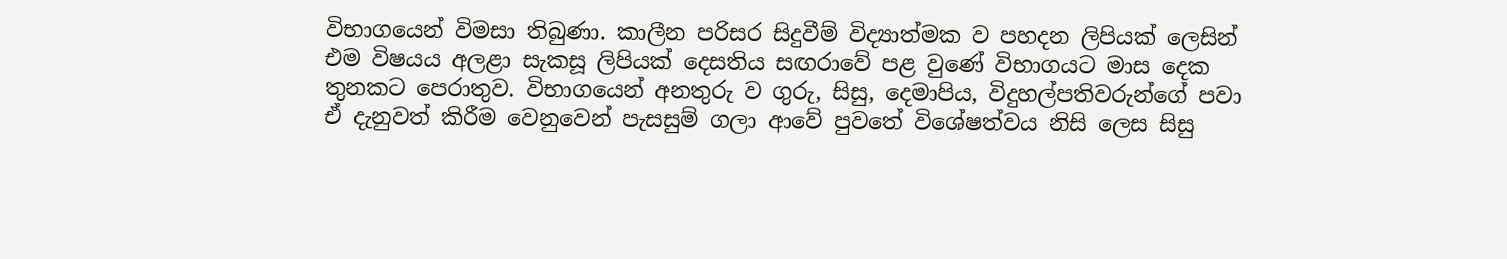විභාගයෙන් විමසා තිබුණා. කාලීන පරිසර සිදුවීම් විද්‍යාත්මක ව පහදන ලිපියක් ලෙසින් එම විෂයය අලළා සැකසූ ලිපියක් දෙසතිය සඟරාවේ පළ වුණේ විභාගයට මාස දෙක තුනකට පෙරාතුව. විභාගයෙන් අනතුරු ව ගුරු, සිසු, දෙමාපිය, විදුහල්පතිවරුන්ගේ පවා ඒ දැනුවත් කිරීම වෙනුවෙන් පැසසුම් ගලා ආවේ පුවතේ විශේෂත්වය නිසි ලෙස සිසු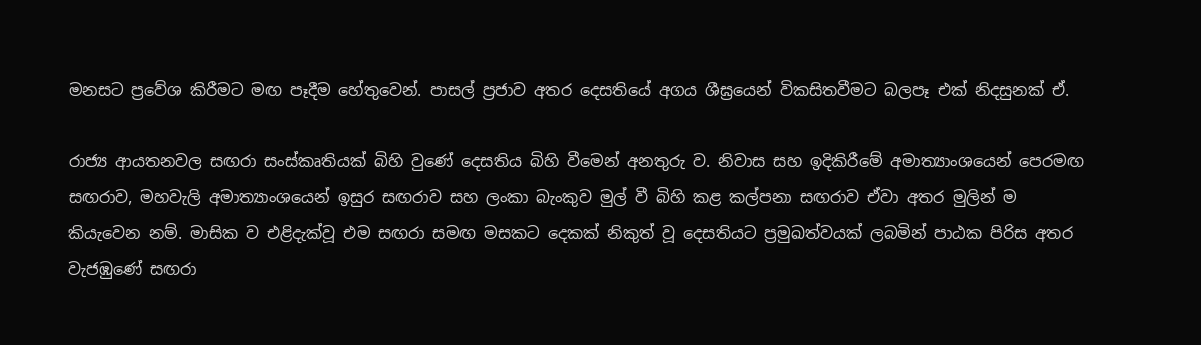මනසට ප්‍රවේශ කිරීමට මඟ පෑදීම හේතුවෙන්. පාසල් ප්‍රජාව අතර දෙසතියේ අගය ශීඝ්‍රයෙන් විකසිතවීමට බලපෑ එක් නිදසුනක් ඒ.

රාජ්‍ය ආයතනවල සඟරා සංස්කෘතියක් බිහි වුණේ දෙසතිය බිහි වීමෙන් අනතුරු ව. නිවාස සහ ඉදිකිරීමේ අමාත්‍යාංශයෙන් පෙරමඟ සඟරාව, මහවැලි අමාත්‍යාංශයෙන් ඉසුර සඟරාව සහ ලංකා බැංකුව මුල් වී බිහි කළ කල්පනා සඟරාව ඒවා අතර මුලින් ම කියැවෙන නම්. මාසික ව එළිදැක්වූ එම සඟරා සමඟ මසකට දෙකක් නිකුත් වූ දෙසතියට ප්‍රමුඛත්වයක් ලබමින් පාඨක පිරිස අතර වැජඹුණේ සඟරා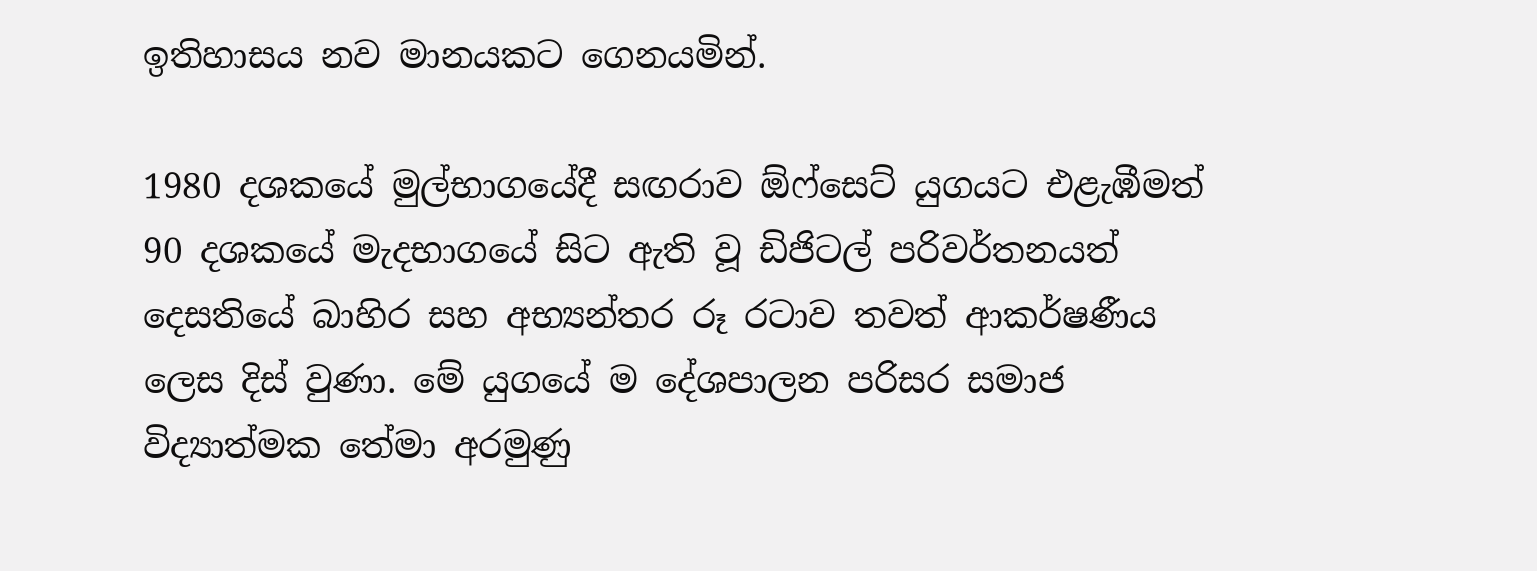ඉතිහාසය නව මානයකට ගෙනයමින්.

1980 දශකයේ මුල්භාගයේදී සඟරාව ඕෆ්සෙට් යුගයට එළැඹීමත් 90 දශකයේ මැදභාගයේ සිට ඇති වූ ඩිජිටල් පරිවර්තනයත් දෙසතියේ බාහිර සහ අභ්‍යන්තර රූ රටාව තවත් ආකර්ෂණීය ලෙස දිස් වුණා. මේ යුගයේ ම දේශපාලන පරිසර සමාජ විද්‍යාත්මක තේමා අරමුණු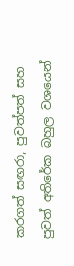කරගත් සඟරා, පුවත්පත් සහ පුවත් අතිරේක බහුල වශයෙන්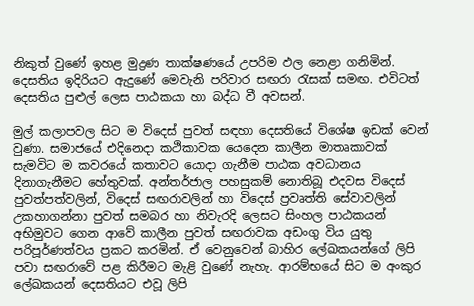නිකුත් වුණේ ඉහළ මුද්‍රණ තාක්ෂණයේ උපරිම ඵල නෙළා ගනිමින්. දෙසතිය ඉදිරියට ඇදුණේ මෙවැනි පරිවාර සඟරා රැසක් සමඟ. එවිටත්  දෙසතිය පුළුල් ලෙස පාඨකයා හා බද්ධ වී අවසන්.

මුල් කලාපවල සිට ම විදෙස් පුවත් සඳහා දෙසතියේ විශේෂ ඉඩක් වෙන් වුණා. සමාජයේ එදිනෙදා කථිකාවක යෙදෙන කාලීන මාතෘකාවක් සැමවිට ම කවරයේ කතාවට යොදා ගැනීම පාඨක අවධානය දිනාගැනීමට හේතුවක්. අන්තර්ජාල පහසුකම් නොතිබූ එදවස විදෙස් පුවත්පත්වලින්, විදෙස් සඟරාවලින් හා විදෙස් ප්‍රවෘත්ති සේවාවලින් උකහාගන්නා පුවත් සමබර හා නිවැරදි ලෙසට සිංහල පාඨකයන් අභිමුවට ගෙන ආවේ කාලීන පුවත් සඟරාවක අඩංගු විය යුතු පරිපූර්ණත්වය ප්‍රකට කරමින්. ඒ වෙනුවෙන් බාහිර ලේඛකයන්ගේ ලිපි පවා සඟරාවේ පළ කිරීමට මැළි වුණේ නැහැ. ආරම්භයේ සිට ම අංකුර ලේඛකයන් දෙසතියට එවූ ලිපි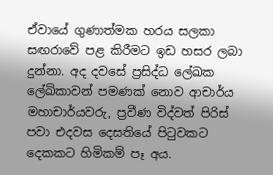ඒවායේ ගුණාත්මක හරය සලකා සඟරාවේ පළ කිරීමට ඉඩ හසර ලබා දුන්නා. අද දවසේ ප්‍රසිද්ධ ලේඛක ලේඛිකාවන් පමණක් නොව ආචාර්ය මහාචාර්යවරු, ප්‍රවීණ විද්වත් පිරිස් පවා එදවස දෙසතියේ පිටුවකට දෙකකට හිමිකම් පෑ අය.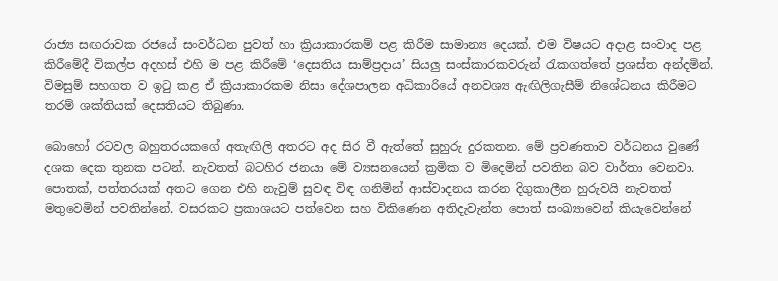රාජ්‍ය සඟරාවක රජයේ සංවර්ධන පුවත් හා ක්‍රියාකාරකම් පළ කිරීම සාමාන්‍ය දෙයක්. එම විෂයට අදාළ සංවාද පළ කිරීමේදී විකල්ප අදහස් එහි ම පළ කිරීමේ ‘දෙසතිය සාම්ප්‍රදාය’ සියලු සංස්කාරකවරුන් රැකගත්තේ ප්‍රශස්ත අන්දමින්. විමසුම් සහගත ව ඉටු කළ ඒ ක්‍රියාකාරකම නිසා දේශපාලන අධිකාරියේ අනවශ්‍ය ඇඟිලිගැසීම් නිශේධනය කිරීමට තරම් ශක්තියක් දෙසතියට තිබුණා.

බොහෝ රටවල බහුතරයකගේ අතැඟිලි අතරට අද සිර වී ඇත්තේ සුහුරු දුරකතන. මේ ප්‍රවණතාව වර්ධනය වුණේ දශක දෙක තුනක පටන්. නැවතත් බටහිර ජනයා මේ ව්‍යසනයෙන් ක්‍රමික ව මිදෙමින් පවතින බව වාර්තා වෙනවා. පොතක්, පත්තරයක් අතට ගෙන එහි නැවුම් සුවඳ විඳ ගනිමින් ආස්වාදනය කරන දිගුකාලීන හුරුවයි නැවතත් මතුවෙමින් පවතින්නේ. වසරකට ප්‍රකාශයට පත්වෙන සහ විකිණෙන අතිදැවැන්ත පොත් සංඛ්‍යාවෙන් කියැවෙන්නේ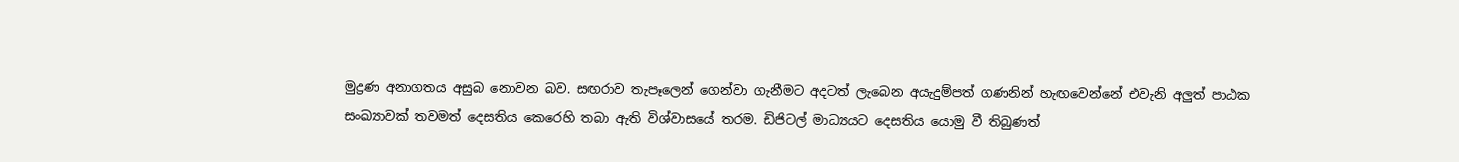මුද්‍රණ අනාගතය අසුබ නොවන බව. සඟරාව තැපෑලෙන් ගෙන්වා ගැනීමට අදටත් ලැබෙන අයැදුම්පත් ගණනින් හැඟවෙන්නේ එවැනි අලුත් පාඨක සංඛ්‍යාවක් තවමත් දෙසතිය කෙරෙහි තබා ඇති විශ්වාසයේ තරම. ඩිජිටල් මාධ්‍යයට දෙසතිය යොමු වී තිබුණත්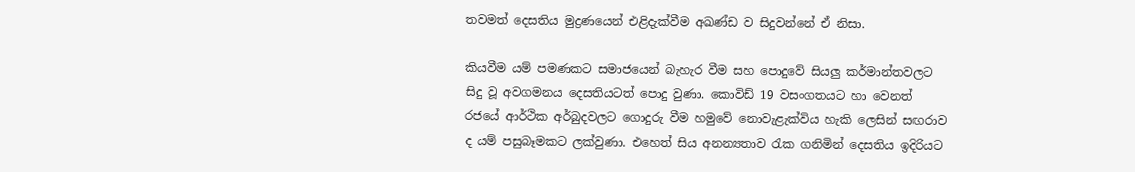තවමත් දෙසතිය මුද්‍රණයෙන් එළිදැක්වීම අඛණ්ඩ ව සිදුවන්නේ ඒ නිසා.

කියවීම යම් පමණකට සමාජයෙන් බැහැර වීම සහ පොදුවේ සියලු කර්මාන්තවලට සිදු වූ අවගමනය දෙසතියටත් පොදු වුණා. කොවිඩ් 19 වසංගතයට හා වෙනත් රජයේ ආර්ථික අර්බුදවලට ගොදුරු වීම හමුවේ නොවැළැක්විය හැකි ලෙසින් සඟරාව ද යම් පසුබෑමකට ලක්වුණා. එහෙත් සිය අනන්‍යතාව රැක ගනිමින් දෙසතිය ඉදිරියට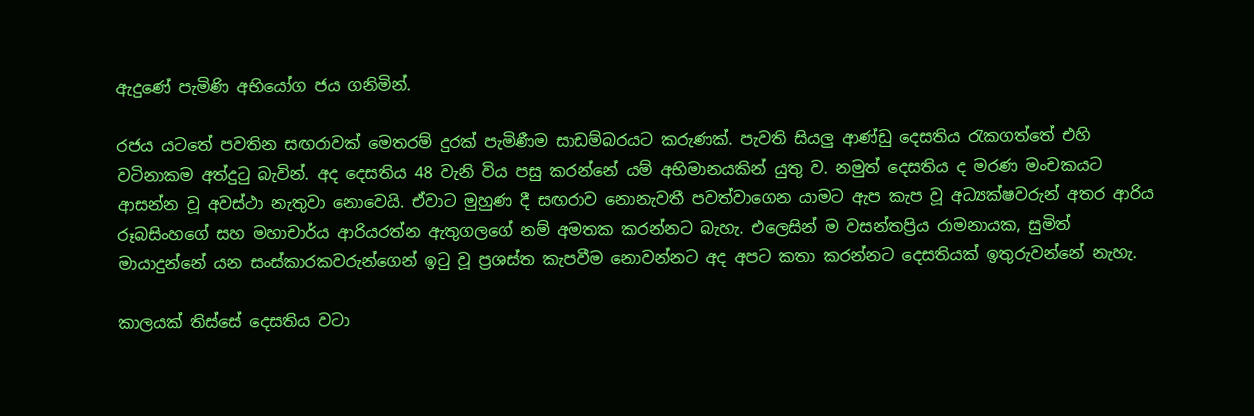ඇදුණේ පැමිණි අභියෝග ජය ගනිමින්.

රජය යටතේ පවතින සඟරාවක් මෙතරම් දුරක් පැමිණීම සාඩම්බරයට කරුණක්. පැවති සියලු ආණ්ඩු දෙසතිය රැකගත්තේ එහි වටිනාකම අත්දුටු බැවින්. අද දෙසතිය 48 වැනි විය පසු කරන්නේ යම් අභිමානයකින් යුතු ව. නමුත් දෙසතිය ද මරණ මංචකයට ආසන්න වූ අවස්ථා නැතුවා නොවෙයි. ඒවාට මුහුණ දී සඟරාව නොනැවතී පවත්වාගෙන යාමට ඇප කැප වූ අධ්‍යක්ෂවරුන් අතර ආරිය රූබසිංහගේ සහ මහාචාර්ය ආරියරත්න ඇතුගලගේ නම් අමතක කරන්නට බැහැ. එලෙසින් ම වසන්තප්‍රිය රාමනායක, සුමිත් මායාදුන්නේ යන සංස්කාරකවරුන්ගෙන් ඉටු වූ ප්‍රශස්ත කැපවීම නොවන්නට අද අපට කතා කරන්නට දෙසතියක් ඉතුරුවන්නේ නැහැ.

කාලයක් තිස්සේ දෙසතිය වටා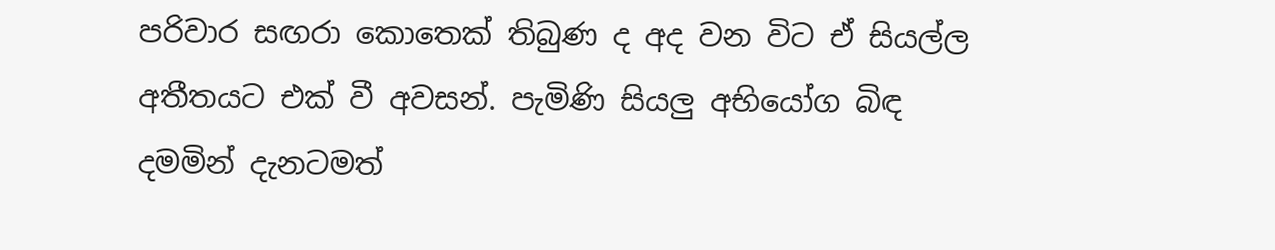පරිවාර සඟරා කොතෙක් තිබුණ ද අද වන විට ඒ සියල්ල අතීතයට එක් වී අවසන්. පැමිණි සියලු අභියෝග බිඳ දමමින් දැනටමත්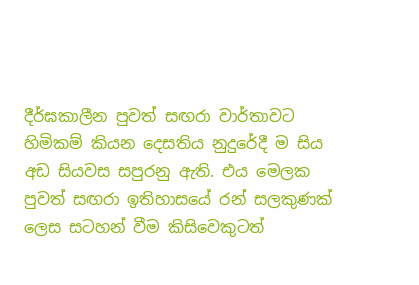දීර්ඝකාලීන පුවත් සඟරා වාර්තාවට හිමිකම් කියන දෙසතිය නුදුරේදී ම සිය අඩ සියවස සපුරනු ඇති. එය මෙලක පුවත් සඟරා ඉතිහාසයේ රන් සලකුණක් ලෙස සටහන් වීම කිසිවෙකුටත්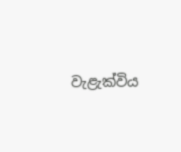වැළැක්විය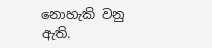නොහැකි වනු ඇති.